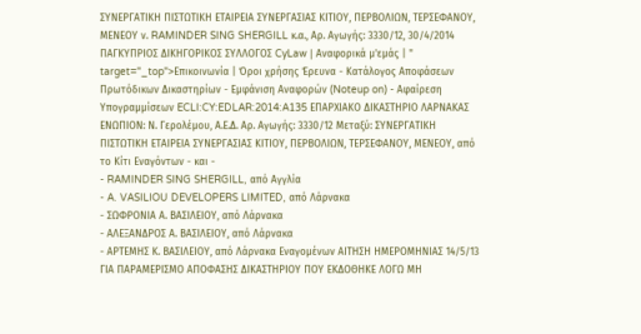ΣΥΝΕΡΓΑΤΙΚΗ ΠΙΣΤΩΤΙΚΗ ΕΤΑΙΡΕΙΑ ΣΥΝΕΡΓΑΣΙΑΣ ΚΙΤΙΟΥ, ΠΕΡΒΟΛΙΩΝ, ΤΕΡΣΕΦΑΝΟΥ, ΜΕΝΕΟΥ ν. RAMINDER SING SHERGILL κ.α., Αρ. Αγωγής: 3330/12, 30/4/2014 ΠΑΓΚΥΠΡΙΟΣ ΔΙΚΗΓΟΡΙΚΟΣ ΣΥΛΛΟΓΟΣ CyLaw | Αναφορικά μ'εμάς | " target="_top">Επικοινωνία | Όροι χρήσης Έρευνα - Κατάλογος Αποφάσεων Πρωτόδικων Δικαστηρίων - Εμφάνιση Αναφορών (Noteup on) - Αφαίρεση Υπογραμμίσεων ECLI:CY:EDLAR:2014:A135 ΕΠΑΡΧΙΑΚΟ ΔΙΚΑΣΤΗΡΙΟ ΛΑΡΝΑΚΑΣ ΕΝΩΠΙΟΝ: Ν. Γερολέμου, Α.Ε.Δ. Αρ. Αγωγής: 3330/12 Μεταξύ: ΣΥΝΕΡΓΑΤΙΚΗ ΠΙΣΤΩΤΙΚΗ ΕΤΑΙΡΕΙΑ ΣΥΝΕΡΓΑΣΙΑΣ ΚΙΤΙΟΥ, ΠΕΡΒΟΛΙΩΝ, ΤΕΡΣΕΦΑΝΟΥ, ΜΕΝΕΟΥ, από το Κίτι Εναγόντων - και -
- RAMINDER SING SHERGILL, από Αγγλία
- A. VASILIOU DEVELOPERS LIMITED, από Λάρνακα
- ΣΩΦΡΟΝΙΑ Α. ΒΑΣΙΛΕΙΟΥ, από Λάρνακα
- ΑΛΕΞΑΝΔΡΟΣ Α. ΒΑΣΙΛΕΙΟΥ, από Λάρνακα
- ΑΡΤΕΜΗΣ Κ. ΒΑΣΙΛΕΙΟΥ, από Λάρνακα Εναγομένων ΑΙΤΗΣΗ ΗΜΕΡΟΜΗΝΙΑΣ 14/5/13 ΓΙΑ ΠΑΡΑΜΕΡΙΣΜΟ ΑΠΟΦΑΣΗΣ ΔΙΚΑΣΤΗΡΙΟΥ ΠΟΥ ΕΚΔΟΘΗΚΕ ΛΟΓΩ ΜΗ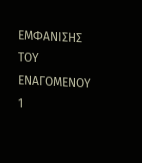ΕΜΦΑΝΙΣΗΣ ΤΟΥ ΕΝΑΓΟΜΕΝΟΥ 1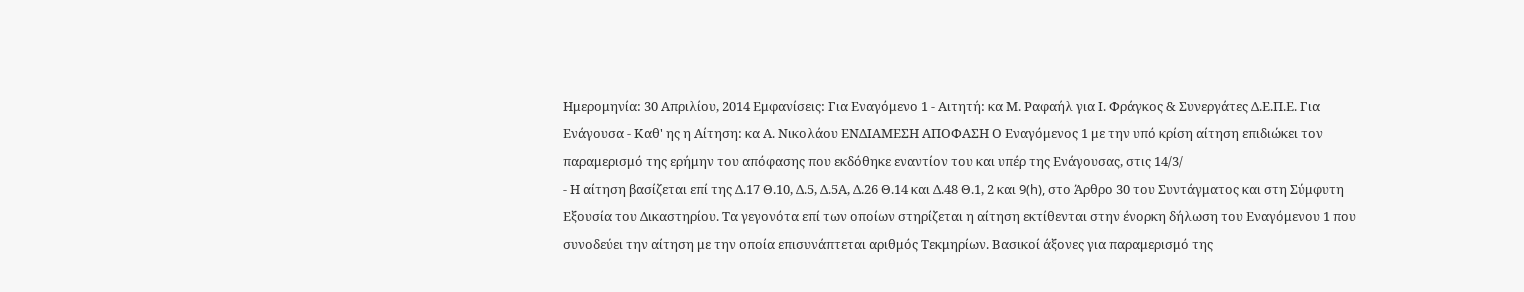Ημερομηνία: 30 Απριλίου, 2014 Εμφανίσεις: Για Εναγόμενο 1 - Αιτητή: κα Μ. Ραφαήλ για Ι. Φράγκος & Συνεργάτες Δ.Ε.Π.Ε. Για Ενάγουσα - Καθ' ης η Αίτηση: κα Α. Νικολάου ΕΝΔΙΑΜΕΣΗ ΑΠΟΦΑΣΗ Ο Εναγόμενος 1 με την υπό κρίση αίτηση επιδιώκει τον παραμερισμό της ερήμην του απόφασης που εκδόθηκε εναντίον του και υπέρ της Ενάγουσας, στις 14/3/
- Η αίτηση βασίζεται επί της Δ.17 Θ.10, Δ.5, Δ.5Α, Δ.26 Θ.14 και Δ.48 Θ.1, 2 και 9(h), στο Άρθρο 30 του Συντάγματος και στη Σύμφυτη Εξουσία του Δικαστηρίου. Τα γεγονότα επί των οποίων στηρίζεται η αίτηση εκτίθενται στην ένορκη δήλωση του Εναγόμενου 1 που συνοδεύει την αίτηση με την οποία επισυνάπτεται αριθμός Τεκμηρίων. Βασικοί άξονες για παραμερισμό της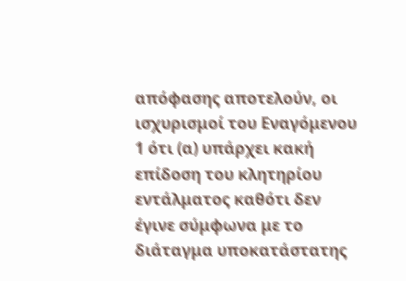απόφασης αποτελούν, οι ισχυρισμοί του Εναγόμενου 1 ότι (α) υπάρχει κακή επίδοση του κλητηρίου εντάλματος καθότι δεν έγινε σύμφωνα με το διάταγμα υποκατάστατης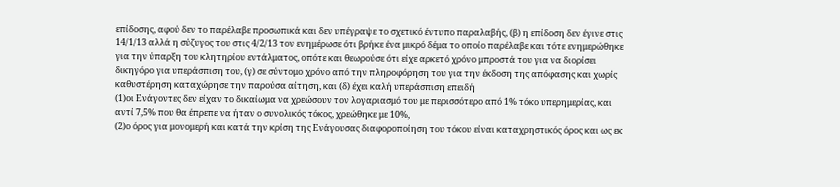επίδοσης, αφού δεν το παρέλαβε προσωπικά και δεν υπέγραψε το σχετικό έντυπο παραλαβής, (β) η επίδοση δεν έγινε στις 14/1/13 αλλά η σύζυγος του στις 4/2/13 τον ενημέρωσε ότι βρήκε ένα μικρό δέμα το οποίο παρέλαβε και τότε ενημερώθηκε για την ύπαρξη του κλητηρίου εντάλματος, οπότε και θεωρούσε ότι είχε αρκετό χρόνο μπροστά του για να διορίσει δικηγόρο για υπεράσπιση του, (γ) σε σύντομο χρόνο από την πληροφόρηση του για την έκδοση της απόφασης και χωρίς καθυστέρηση καταχώρησε την παρούσα αίτηση, και (δ) έχει καλή υπεράσπιση επειδή
(1)οι Ενάγοντες δεν είχαν το δικαίωμα να χρεώσουν τον λογαριασμό του με περισσότερο από 1% τόκο υπερημερίας, και αντί 7,5% που θα έπρεπε να ήταν ο συνολικός τόκος, χρεώθηκε με 10%,
(2)ο όρος για μονομερή και κατά την κρίση της Ενάγουσας διαφοροποίηση του τόκου είναι καταχρηστικός όρος και ως εκ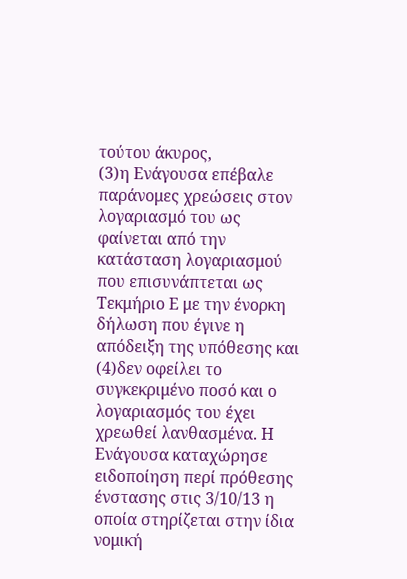τούτου άκυρος,
(3)η Ενάγουσα επέβαλε παράνομες χρεώσεις στον λογαριασμό του ως φαίνεται από την κατάσταση λογαριασμού που επισυνάπτεται ως Τεκμήριο Ε με την ένορκη δήλωση που έγινε η απόδειξη της υπόθεσης και
(4)δεν οφείλει το συγκεκριμένο ποσό και ο λογαριασμός του έχει χρεωθεί λανθασμένα. Η Ενάγουσα καταχώρησε ειδοποίηση περί πρόθεσης ένστασης στις 3/10/13 η οποία στηρίζεται στην ίδια νομική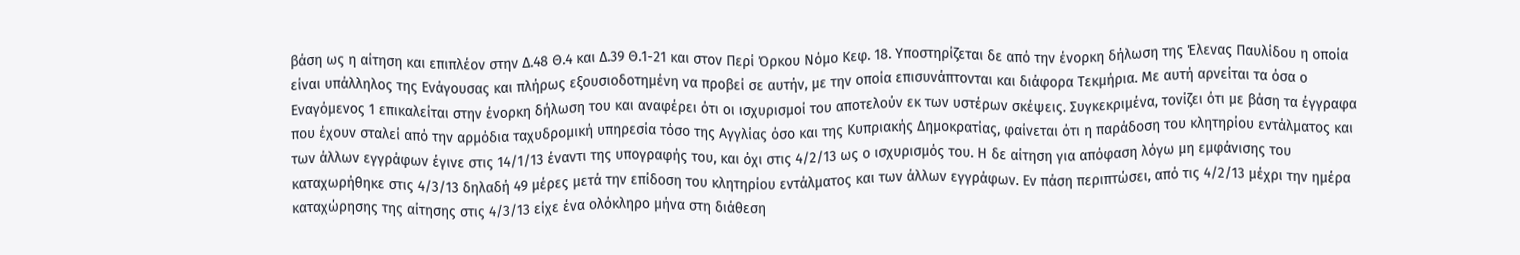βάση ως η αίτηση και επιπλέον στην Δ.48 Θ.4 και Δ.39 Θ.1-21 και στον Περί Όρκου Νόμο Κεφ. 18. Υποστηρίζεται δε από την ένορκη δήλωση της Έλενας Παυλίδου η οποία είναι υπάλληλος της Ενάγουσας και πλήρως εξουσιοδοτημένη να προβεί σε αυτήν, με την οποία επισυνάπτονται και διάφορα Τεκμήρια. Με αυτή αρνείται τα όσα ο Εναγόμενος 1 επικαλείται στην ένορκη δήλωση του και αναφέρει ότι οι ισχυρισμοί του αποτελούν εκ των υστέρων σκέψεις. Συγκεκριμένα, τονίζει ότι με βάση τα έγγραφα που έχουν σταλεί από την αρμόδια ταχυδρομική υπηρεσία τόσο της Αγγλίας όσο και της Κυπριακής Δημοκρατίας, φαίνεται ότι η παράδοση του κλητηρίου εντάλματος και των άλλων εγγράφων έγινε στις 14/1/13 έναντι της υπογραφής του, και όχι στις 4/2/13 ως ο ισχυρισμός του. Η δε αίτηση για απόφαση λόγω μη εμφάνισης του καταχωρήθηκε στις 4/3/13 δηλαδή 49 μέρες μετά την επίδοση του κλητηρίου εντάλματος και των άλλων εγγράφων. Εν πάση περιπτώσει, από τις 4/2/13 μέχρι την ημέρα καταχώρησης της αίτησης στις 4/3/13 είχε ένα ολόκληρο μήνα στη διάθεση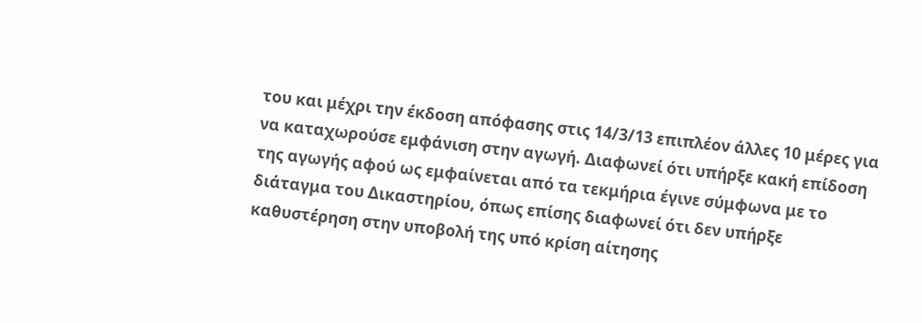του και μέχρι την έκδοση απόφασης στις 14/3/13 επιπλέον άλλες 10 μέρες για να καταχωρούσε εμφάνιση στην αγωγή. Διαφωνεί ότι υπήρξε κακή επίδοση της αγωγής αφού ως εμφαίνεται από τα τεκμήρια έγινε σύμφωνα με το διάταγμα του Δικαστηρίου, όπως επίσης διαφωνεί ότι δεν υπήρξε καθυστέρηση στην υποβολή της υπό κρίση αίτησης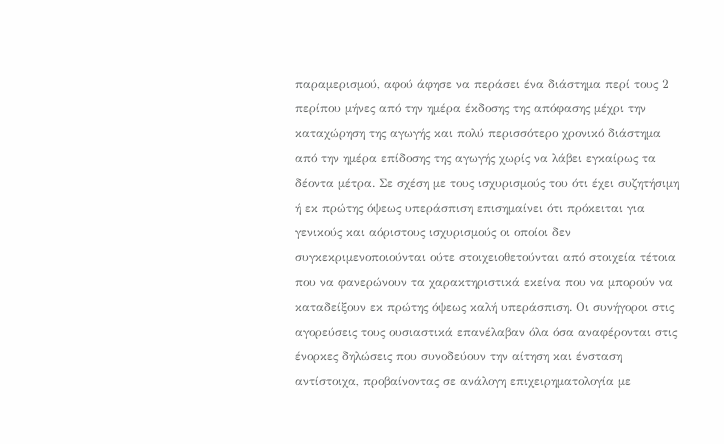παραμερισμού, αφού άφησε να περάσει ένα διάστημα περί τους 2 περίπου μήνες από την ημέρα έκδοσης της απόφασης μέχρι την καταχώρηση της αγωγής και πολύ περισσότερο χρονικό διάστημα από την ημέρα επίδοσης της αγωγής χωρίς να λάβει εγκαίρως τα δέοντα μέτρα. Σε σχέση με τους ισχυρισμούς του ότι έχει συζητήσιμη ή εκ πρώτης όψεως υπεράσπιση επισημαίνει ότι πρόκειται για γενικούς και αόριστους ισχυρισμούς οι οποίοι δεν συγκεκριμενοποιούνται ούτε στοιχειοθετούνται από στοιχεία τέτοια που να φανερώνουν τα χαρακτηριστικά εκείνα που να μπορούν να καταδείξουν εκ πρώτης όψεως καλή υπεράσπιση. Οι συνήγοροι στις αγορεύσεις τους ουσιαστικά επανέλαβαν όλα όσα αναφέρονται στις ένορκες δηλώσεις που συνοδεύουν την αίτηση και ένσταση αντίστοιχα, προβαίνοντας σε ανάλογη επιχειρηματολογία με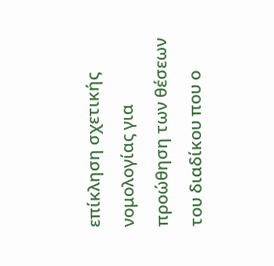επίκληση σχετικής νομολογίας για προώθηση των θέσεων του διαδίκου που ο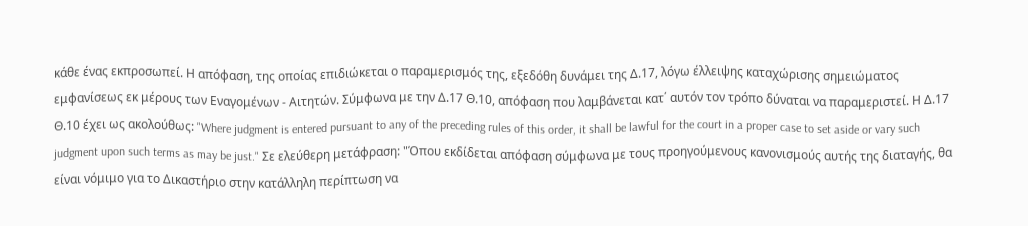κάθε ένας εκπροσωπεί. Η απόφαση, της οποίας επιδιώκεται ο παραμερισμός της, εξεδόθη δυνάμει της Δ.17, λόγω έλλειψης καταχώρισης σημειώματος εμφανίσεως εκ μέρους των Εναγομένων - Αιτητών. Σύμφωνα με την Δ.17 Θ.10, απόφαση που λαμβάνεται κατ΄ αυτόν τον τρόπο δύναται να παραμεριστεί. Η Δ.17 Θ.10 έχει ως ακολούθως: "Where judgment is entered pursuant to any of the preceding rules of this order, it shall be lawful for the court in a proper case to set aside or vary such judgment upon such terms as may be just." Σε ελεύθερη μετάφραση: "Όπου εκδίδεται απόφαση σύμφωνα με τους προηγούμενους κανονισμούς αυτής της διαταγής, θα είναι νόμιμο για το Δικαστήριο στην κατάλληλη περίπτωση να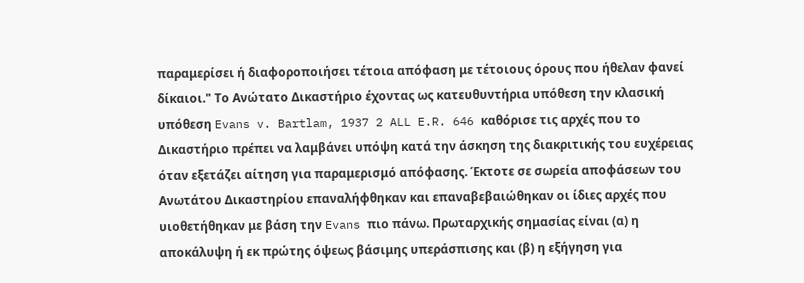παραμερίσει ή διαφοροποιήσει τέτοια απόφαση με τέτοιους όρους που ήθελαν φανεί δίκαιοι." Το Ανώτατο Δικαστήριο έχοντας ως κατευθυντήρια υπόθεση την κλασική υπόθεση Evans v. Bartlam, 1937 2 ALL E.R. 646 καθόρισε τις αρχές που το Δικαστήριο πρέπει να λαμβάνει υπόψη κατά την άσκηση της διακριτικής του ευχέρειας όταν εξετάζει αίτηση για παραμερισμό απόφασης. Έκτοτε σε σωρεία αποφάσεων του Ανωτάτου Δικαστηρίου επαναλήφθηκαν και επαναβεβαιώθηκαν οι ίδιες αρχές που υιοθετήθηκαν με βάση την Evans πιο πάνω. Πρωταρχικής σημασίας είναι (α) η αποκάλυψη ή εκ πρώτης όψεως βάσιμης υπεράσπισης και (β) η εξήγηση για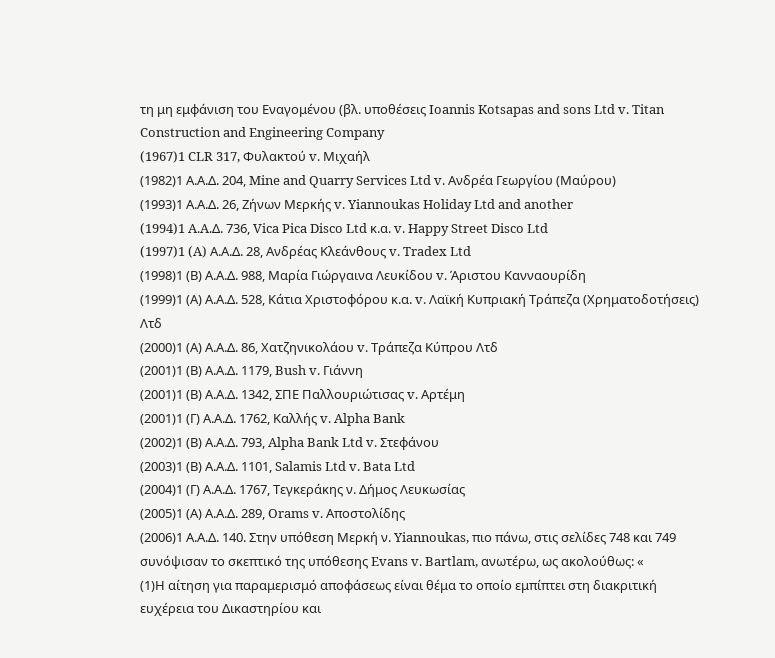τη μη εμφάνιση του Εναγομένου (βλ. υποθέσεις Ioannis Kotsapas and sons Ltd v. Titan Construction and Engineering Company
(1967)1 CLR 317, Φυλακτού v. Μιχαήλ
(1982)1 Α.Α.Δ. 204, Mine and Quarry Services Ltd v. Ανδρέα Γεωργίου (Μαύρου)
(1993)1 Α.Α.Δ. 26, Ζήνων Μερκής v. Yiannoukas Holiday Ltd and another
(1994)1 A.A.Δ. 736, Vica Pica Disco Ltd κ.α. v. Happy Street Disco Ltd
(1997)1 (A) Α.Α.Δ. 28, Ανδρέας Κλεάνθους v. Tradex Ltd
(1998)1 (Β) Α.Α.Δ. 988, Μαρία Γιώργαινα Λευκίδου v. Άριστου Κανναουρίδη
(1999)1 (Α) Α.Α.Δ. 528, Κάτια Χριστοφόρου κ.α. v. Λαϊκή Κυπριακή Τράπεζα (Χρηματοδοτήσεις) Λτδ
(2000)1 (Α) Α.Α.Δ. 86, Χατζηνικολάου v. Τράπεζα Κύπρου Λτδ
(2001)1 (Β) Α.Α.Δ. 1179, Bush v. Γιάννη
(2001)1 (Β) Α.Α.Δ. 1342, ΣΠΕ Παλλουριώτισας v. Αρτέμη
(2001)1 (Γ) Α.Α.Δ. 1762, Καλλής v. Alpha Bank
(2002)1 (Β) Α.Α.Δ. 793, Alpha Bank Ltd v. Στεφάνου
(2003)1 (Β) Α.Α.Δ. 1101, Salamis Ltd v. Bata Ltd
(2004)1 (Γ) Α.Α.Δ. 1767, Τεγκεράκης ν. Δήμος Λευκωσίας
(2005)1 (Α) Α.Α.Δ. 289, Orams v. Αποστολίδης
(2006)1 Α.Α.Δ. 140. Στην υπόθεση Μερκή ν. Yiannoukas, πιο πάνω, στις σελίδες 748 και 749 συνόψισαν το σκεπτικό της υπόθεσης Evans v. Bartlam, ανωτέρω, ως ακολούθως: «
(1)Η αίτηση για παραμερισμό αποφάσεως είναι θέμα το οποίο εμπίπτει στη διακριτική ευχέρεια του Δικαστηρίου και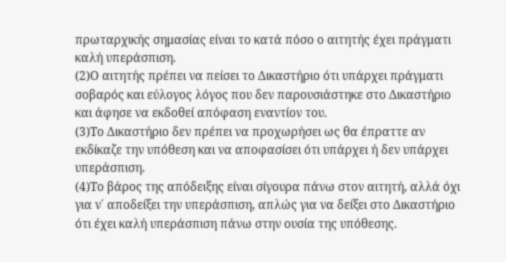πρωταρχικής σημασίας είναι το κατά πόσο ο αιτητής έχει πράγματι καλή υπεράσπιση.
(2)Ο αιτητής πρέπει να πείσει το Δικαστήριο ότι υπάρχει πράγματι σοβαρός και εύλογος λόγος που δεν παρουσιάστηκε στο Δικαστήριο και άφησε να εκδοθεί απόφαση εναντίον του.
(3)Το Δικαστήριο δεν πρέπει να προχωρήσει ως θα έπραττε αν εκδίκαζε την υπόθεση και να αποφασίσει ότι υπάρχει ή δεν υπάρχει υπεράσπιση.
(4)Το βάρος της απόδειξης είναι σίγουρα πάνω στον αιτητή, αλλά όχι για ν΄ αποδείξει την υπεράσπιση, απλώς για να δείξει στο Δικαστήριο ότι έχει καλή υπεράσπιση πάνω στην ουσία της υπόθεσης.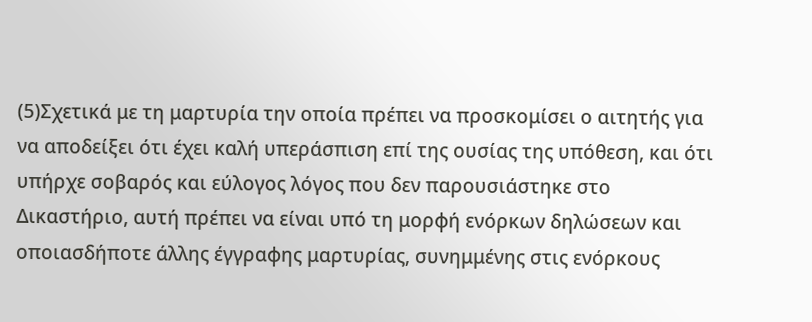(5)Σχετικά με τη μαρτυρία την οποία πρέπει να προσκομίσει ο αιτητής για να αποδείξει ότι έχει καλή υπεράσπιση επί της ουσίας της υπόθεση, και ότι υπήρχε σοβαρός και εύλογος λόγος που δεν παρουσιάστηκε στο Δικαστήριο, αυτή πρέπει να είναι υπό τη μορφή ενόρκων δηλώσεων και οποιασδήποτε άλλης έγγραφης μαρτυρίας, συνημμένης στις ενόρκους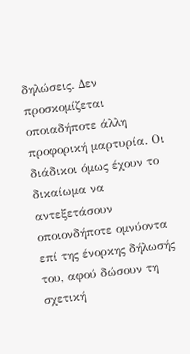δηλώσεις. Δεν προσκομίζεται οποιαδήποτε άλλη προφορική μαρτυρία. Οι διάδικοι όμως έχουν το δικαίωμα να αντεξετάσουν οποιονδήποτε ομνύοντα επί της ένορκης δήλωσής του, αφού δώσουν τη σχετική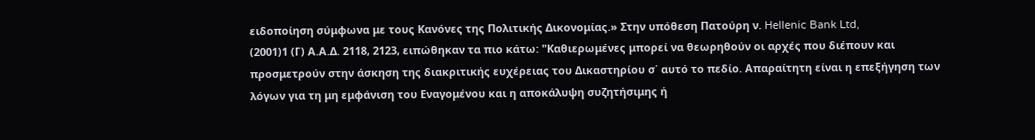ειδοποίηση σύμφωνα με τους Κανόνες της Πολιτικής Δικονομίας.» Στην υπόθεση Πατούρη ν. Hellenic Bank Ltd,
(2001)1 (Γ) Α.Α.Δ. 2118, 2123, ειπώθηκαν τα πιο κάτω: "Καθιερωμένες μπορεί να θεωρηθούν οι αρχές που διέπουν και προσμετρούν στην άσκηση της διακριτικής ευχέρειας του Δικαστηρίου σ΄ αυτό το πεδίο. Απαραίτητη είναι η επεξήγηση των λόγων για τη μη εμφάνιση του Εναγομένου και η αποκάλυψη συζητήσιμης ή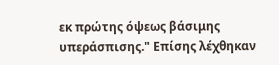εκ πρώτης όψεως βάσιμης υπεράσπισης." Επίσης λέχθηκαν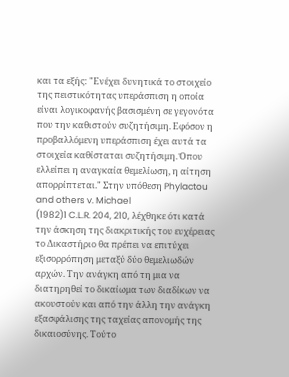και τα εξής: "Ενέχει δυνητικά το στοιχείο της πειστικότητας υπεράσπιση η οποία είναι λογικοφανής βασισμένη σε γεγονότα που την καθιστούν συζητήσιμη. Εφόσον η προβαλλόμενη υπεράσπιση έχει αυτά τα στοιχεία καθίσταται συζητήσιμη. Όπου ελλείπει η αναγκαία θεμελίωση, η αίτηση απορρίπτεται." Στην υπόθεση Phylactou and others v. Michael
(1982)1 C.L.R. 204, 210, λέχθηκε ότι κατά την άσκηση της διακριτικής του ευχέρειας το Δικαστήριο θα πρέπει να επιτύχει εξισορρόπηση μεταξύ δύο θεμελιωδών αρχών. Την ανάγκη από τη μια να διατηρηθεί το δικαίωμα των διαδίκων να ακουστούν και από την άλλη την ανάγκη εξασφάλισης της ταχείας απονομής της δικαιοσύνης. Τούτο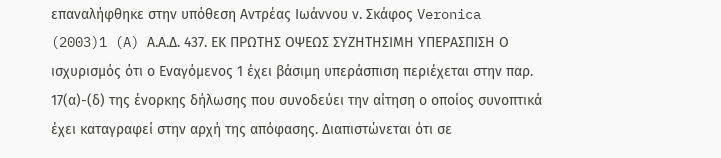επαναλήφθηκε στην υπόθεση Αντρέας Ιωάννου ν. Σκάφος Veronica
(2003)1 (A) Α.Α.Δ. 437. ΕΚ ΠΡΩΤΗΣ ΟΨΕΩΣ ΣΥΖΗΤΗΣΙΜΗ ΥΠΕΡΑΣΠΙΣΗ Ο ισχυρισμός ότι ο Εναγόμενος 1 έχει βάσιμη υπεράσπιση περιέχεται στην παρ. 17(α)-(δ) της ένορκης δήλωσης που συνοδεύει την αίτηση ο οποίος συνοπτικά έχει καταγραφεί στην αρχή της απόφασης. Διαπιστώνεται ότι σε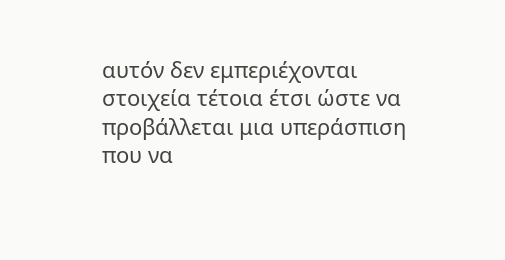αυτόν δεν εμπεριέχονται στοιχεία τέτοια έτσι ώστε να προβάλλεται μια υπεράσπιση που να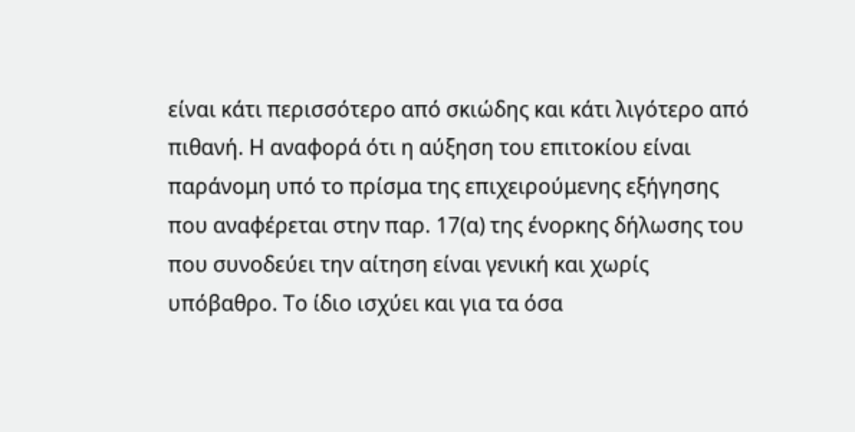είναι κάτι περισσότερο από σκιώδης και κάτι λιγότερο από πιθανή. Η αναφορά ότι η αύξηση του επιτοκίου είναι παράνομη υπό το πρίσμα της επιχειρούμενης εξήγησης που αναφέρεται στην παρ. 17(α) της ένορκης δήλωσης του που συνοδεύει την αίτηση είναι γενική και χωρίς υπόβαθρο. Το ίδιο ισχύει και για τα όσα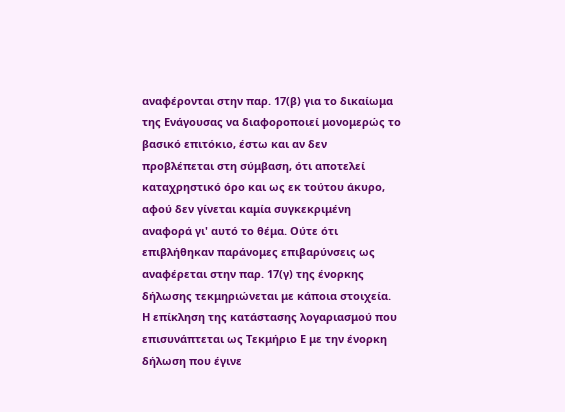αναφέρονται στην παρ. 17(β) για το δικαίωμα της Ενάγουσας να διαφοροποιεί μονομερώς το βασικό επιτόκιο, έστω και αν δεν προβλέπεται στη σύμβαση, ότι αποτελεί καταχρηστικό όρο και ως εκ τούτου άκυρο, αφού δεν γίνεται καμία συγκεκριμένη αναφορά γι' αυτό το θέμα. Ούτε ότι επιβλήθηκαν παράνομες επιβαρύνσεις ως αναφέρεται στην παρ. 17(γ) της ένορκης δήλωσης τεκμηριώνεται με κάποια στοιχεία. Η επίκληση της κατάστασης λογαριασμού που επισυνάπτεται ως Τεκμήριο Ε με την ένορκη δήλωση που έγινε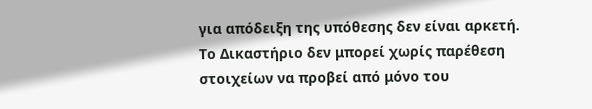για απόδειξη της υπόθεσης δεν είναι αρκετή. Το Δικαστήριο δεν μπορεί χωρίς παρέθεση στοιχείων να προβεί από μόνο του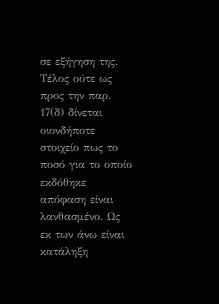σε εξήγηση της. Τέλος ούτε ως προς την παρ. 17(δ) δίνεται οιονδήποτε στοιχείο πως το ποσό για το οποίο εκδόθηκε απόφαση είναι λανθασμένο. Ως εκ των άνω είναι κατάληξη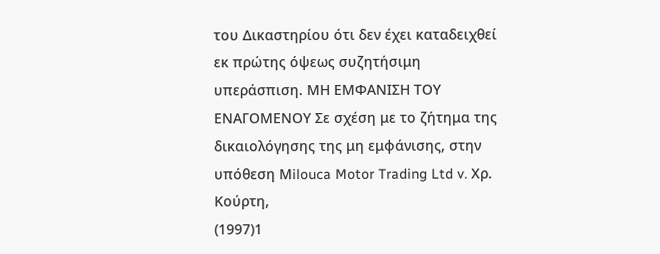του Δικαστηρίου ότι δεν έχει καταδειχθεί εκ πρώτης όψεως συζητήσιμη υπεράσπιση. ΜΗ ΕΜΦΑΝΙΣΗ ΤΟΥ ΕΝΑΓΟΜΕΝΟΥ Σε σχέση με το ζήτημα της δικαιολόγησης της μη εμφάνισης, στην υπόθεση Μilouca Motor Trading Ltd v. Χρ. Κούρτη,
(1997)1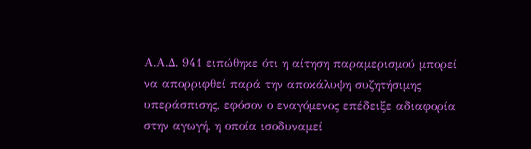Α.Α.Δ. 941 ειπώθηκε ότι η αίτηση παραμερισμού μπορεί να απορριφθεί παρά την αποκάλυψη συζητήσιμης υπεράσπισης, εφόσον ο εναγόμενος επέδειξε αδιαφορία στην αγωγή, η οποία ισοδυναμεί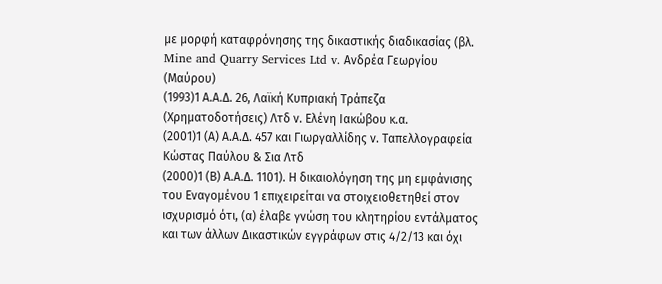με μορφή καταφρόνησης της δικαστικής διαδικασίας (βλ. Mine and Quarry Services Ltd v. Ανδρέα Γεωργίου (Μαύρου)
(1993)1 Α.Α.Δ. 26, Λαϊκή Κυπριακή Τράπεζα (Χρηματοδοτήσεις) Λτδ ν. Ελένη Ιακώβου κ.α.
(2001)1 (Α) Α.Α.Δ. 457 και Γιωργαλλίδης ν. Ταπελλογραφεία Κώστας Παύλου & Σια Λτδ
(2000)1 (Β) Α.Α.Δ. 1101). Η δικαιολόγηση της μη εμφάνισης του Εναγομένου 1 επιχειρείται να στοιχειοθετηθεί στον ισχυρισμό ότι, (α) έλαβε γνώση του κλητηρίου εντάλματος και των άλλων Δικαστικών εγγράφων στις 4/2/13 και όχι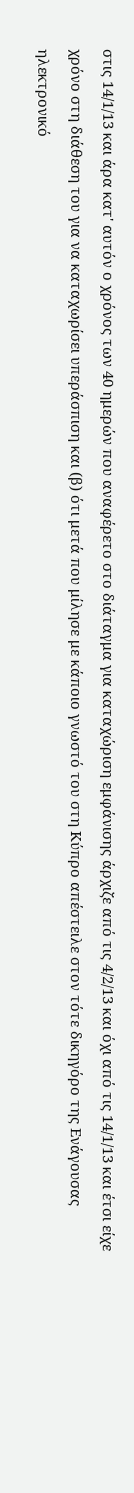στις 14/1/13 και άρα κατ' αυτόν ο χρόνος των 40 ημερών που αναφέρετο στο διάταγμα για καταχώριση εμφάνισης άρχιζε από τις 4/2/13 και όχι από τις 14/1/13 και έτσι είχε χρόνο στη διάθεση του για να καταχωρίσει υπεράσπιση και (β) ότι μετά που μίλησε με κάποιο γνωστό του στη Κύπρο απέστειλε στον τότε δικηγόρο της Ενάγουσας ηλεκτρονικό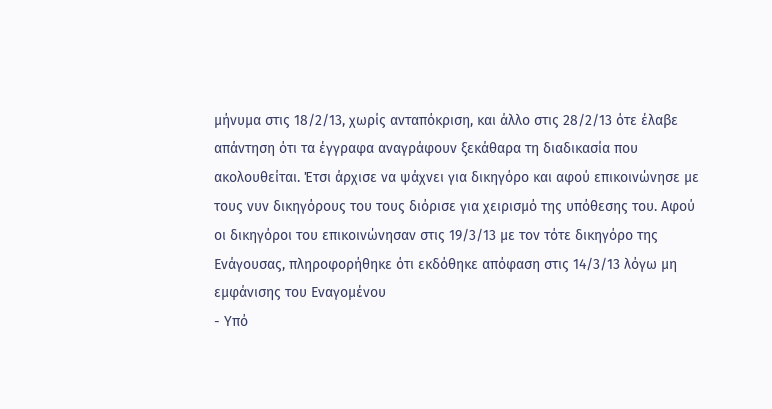μήνυμα στις 18/2/13, χωρίς ανταπόκριση, και άλλο στις 28/2/13 ότε έλαβε απάντηση ότι τα έγγραφα αναγράφουν ξεκάθαρα τη διαδικασία που ακολουθείται. Έτσι άρχισε να ψάχνει για δικηγόρο και αφού επικοινώνησε με τους νυν δικηγόρους του τους διόρισε για χειρισμό της υπόθεσης του. Αφού οι δικηγόροι του επικοινώνησαν στις 19/3/13 με τον τότε δικηγόρο της Ενάγουσας, πληροφορήθηκε ότι εκδόθηκε απόφαση στις 14/3/13 λόγω μη εμφάνισης του Εναγομένου
- Υπό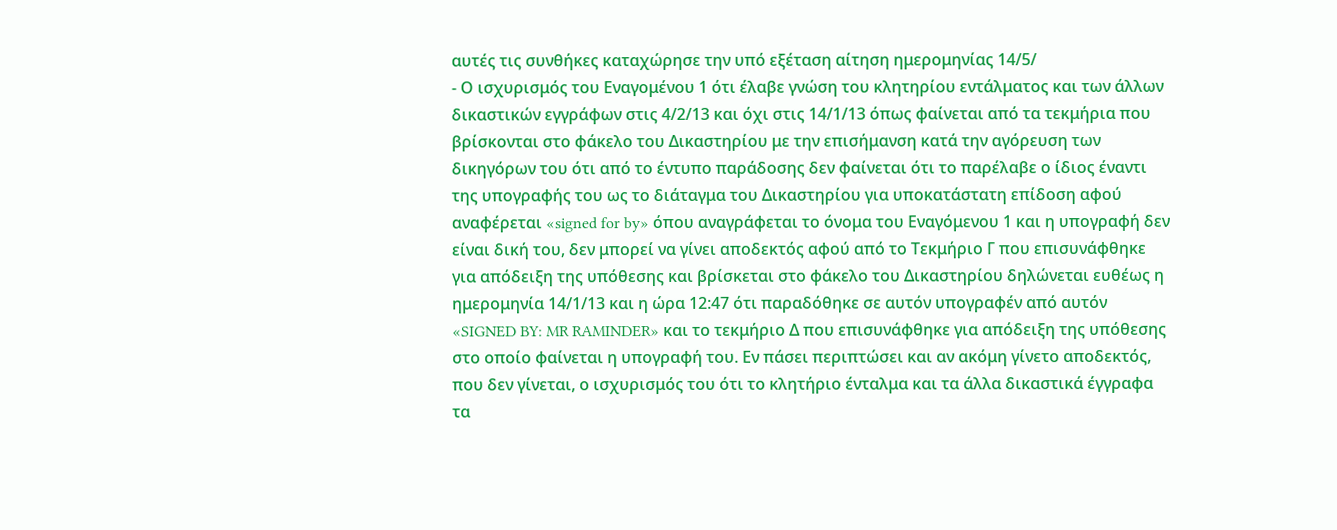αυτές τις συνθήκες καταχώρησε την υπό εξέταση αίτηση ημερομηνίας 14/5/
- Ο ισχυρισμός του Εναγομένου 1 ότι έλαβε γνώση του κλητηρίου εντάλματος και των άλλων δικαστικών εγγράφων στις 4/2/13 και όχι στις 14/1/13 όπως φαίνεται από τα τεκμήρια που βρίσκονται στο φάκελο του Δικαστηρίου με την επισήμανση κατά την αγόρευση των δικηγόρων του ότι από το έντυπο παράδοσης δεν φαίνεται ότι το παρέλαβε ο ίδιος έναντι της υπογραφής του ως το διάταγμα του Δικαστηρίου για υποκατάστατη επίδοση αφού αναφέρεται «signed for by» όπου αναγράφεται το όνομα του Εναγόμενου 1 και η υπογραφή δεν είναι δική του, δεν μπορεί να γίνει αποδεκτός αφού από το Τεκμήριο Γ που επισυνάφθηκε για απόδειξη της υπόθεσης και βρίσκεται στο φάκελο του Δικαστηρίου δηλώνεται ευθέως η ημερομηνία 14/1/13 και η ώρα 12:47 ότι παραδόθηκε σε αυτόν υπογραφέν από αυτόν «SIGNED BY: MR RAMINDER» και το τεκμήριο Δ που επισυνάφθηκε για απόδειξη της υπόθεσης στο οποίο φαίνεται η υπογραφή του. Εν πάσει περιπτώσει και αν ακόμη γίνετο αποδεκτός, που δεν γίνεται, ο ισχυρισμός του ότι το κλητήριο ένταλμα και τα άλλα δικαστικά έγγραφα τα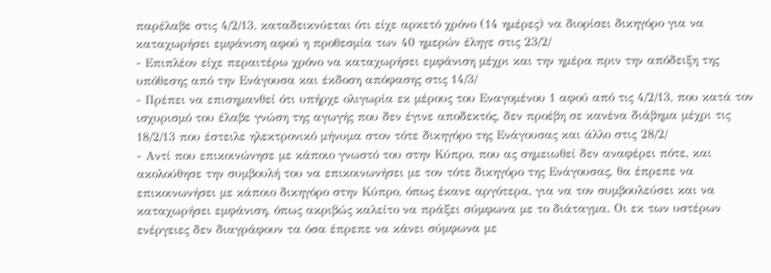παρέλαβε στις 4/2/13, καταδεικνύεται ότι είχε αρκετό χρόνο (14 ημέρες) να διορίσει δικηγόρο για να καταχωρήσει εμφάνιση αφού η προθεσμία των 40 ημερών έληγε στις 23/2/
- Επιπλέον είχε περαιτέρω χρόνο να καταχωρήσει εμφάνιση μέχρι και την ημέρα πριν την απόδειξη της υπόθεσης από την Ενάγουσα και έκδοση απόφασης στις 14/3/
- Πρέπει να επισημανθεί ότι υπήρχε ολιγωρία εκ μέρους του Εναγομένου 1 αφού από τις 4/2/13, που κατά τον ισχυρισμό του έλαβε γνώση της αγωγής που δεν έγινε αποδεκτός, δεν προέβη σε κανένα διάβημα μέχρι τις 18/2/13 που έστειλε ηλεκτρονικό μήνυμα στον τότε δικηγόρο της Ενάγουσας και άλλο στις 28/2/
- Αντί που επικοινώνησε με κάποιο γνωστό του στην Κύπρο, που ας σημειωθεί δεν αναφέρει πότε, και ακολούθησε την συμβουλή του να επικοινωνήσει με τον τότε δικηγόρο της Ενάγουσας, θα έπρεπε να επικοινωνήσει με κάποιο δικηγόρο στην Κύπρο, όπως έκανε αργότερα, για να τον συμβουλεύσει και να καταχωρήσει εμφάνιση, όπως ακριβώς καλείτο να πράξει σύμφωνα με το διάταγμα. Οι εκ των υστέρων ενέργειες δεν διαγράφουν τα όσα έπρεπε να κάνει σύμφωνα με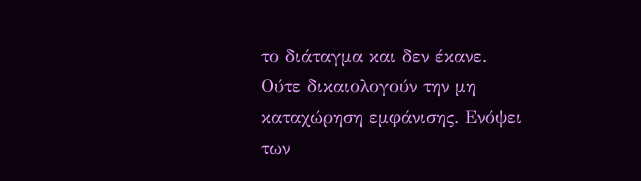το διάταγμα και δεν έκανε. Ούτε δικαιολογούν την μη καταχώρηση εμφάνισης. Ενόψει των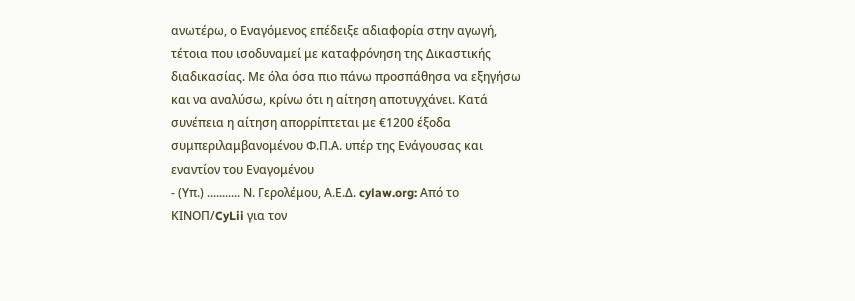ανωτέρω, ο Εναγόμενος επέδειξε αδιαφορία στην αγωγή, τέτοια που ισοδυναμεί με καταφρόνηση της Δικαστικής διαδικασίας. Με όλα όσα πιο πάνω προσπάθησα να εξηγήσω και να αναλύσω, κρίνω ότι η αίτηση αποτυγχάνει. Κατά συνέπεια η αίτηση απορρίπτεται με €1200 έξοδα συμπεριλαμβανομένου Φ.Π.Α. υπέρ της Ενάγουσας και εναντίον του Εναγομένου
- (Υπ.) ........... Ν. Γερολέμου, Α.Ε.Δ. cylaw.org: Από το ΚΙΝOΠ/CyLii για τον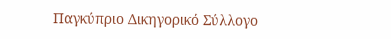Παγκύπριο Δικηγορικό Σύλλογο